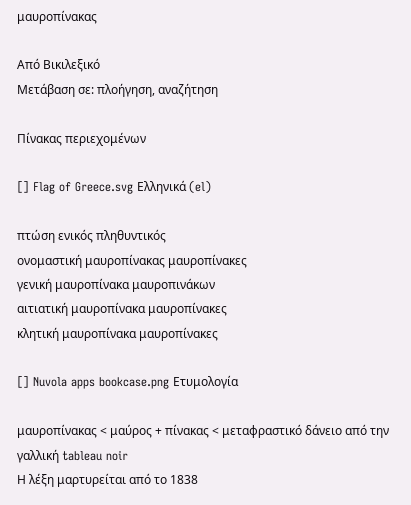μαυροπίνακας

Από Βικιλεξικό
Μετάβαση σε: πλοήγηση, αναζήτηση

Πίνακας περιεχομένων

[] Flag of Greece.svg Ελληνικά (el)

πτώση ενικός πληθυντικός
ονομαστική μαυροπίνακας μαυροπίνακες
γενική μαυροπίνακα μαυροπινάκων
αιτιατική μαυροπίνακα μαυροπίνακες
κλητική μαυροπίνακα μαυροπίνακες

[] Nuvola apps bookcase.png Ετυμολογία

μαυροπίνακας < μαύρος + πίνακας < μεταφραστικό δάνειο από την γαλλική tableau noir
Η λέξη μαρτυρείται από το 1838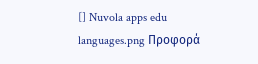[] Nuvola apps edu languages.png Προφορά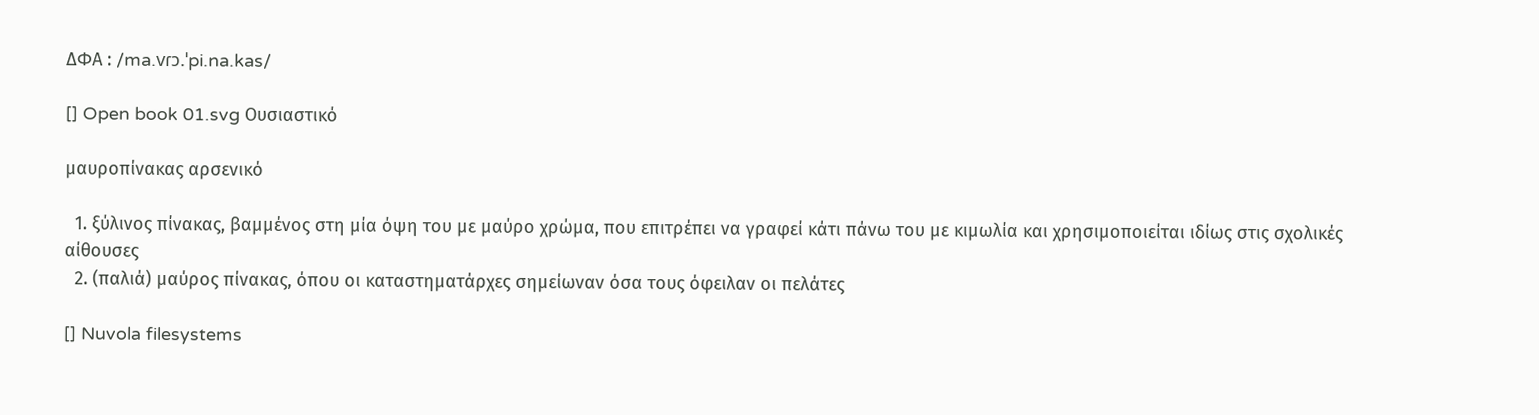ΔΦΑ : /ma.vɾɔ.ˈpi.na.kas/

[] Open book 01.svg Ουσιαστικό

μαυροπίνακας αρσενικό

  1. ξύλινος πίνακας, βαμμένος στη μία όψη του με μαύρο χρώμα, που επιτρέπει να γραφεί κάτι πάνω του με κιμωλία και χρησιμοποιείται ιδίως στις σχολικές αίθουσες
  2. (παλιά) μαύρος πίνακας, όπου οι καταστηματάρχες σημείωναν όσα τους όφειλαν οι πελάτες

[] Nuvola filesystems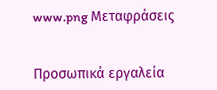www.png Μεταφράσεις


Προσωπικά εργαλεία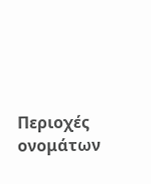Περιοχές ονομάτων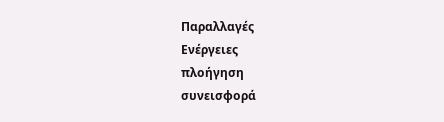Παραλλαγές
Ενέργειες
πλοήγηση
συνεισφορά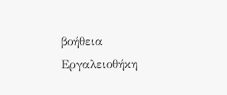βοήθεια
Εργαλειοθήκη